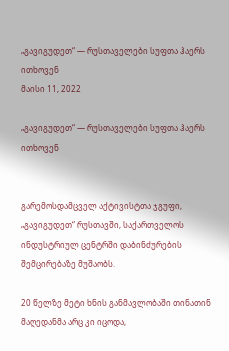„გავიგუდეთ“ — რუსთაველები სუფთა ჰაერს ითხოვენ
მაისი 11, 2022

„გავიგუდეთ“ — რუსთაველები სუფთა ჰაერს ითხოვენ


გარემოსდამცველ აქტივისტთა ჯგუფი, „გავიგუდეთ“ რუსთავში, საქართველოს ინდუსტრიულ ცენტრში დაბინძურების შემცირებაზე მუშაობს.

20 წელზე მეტი ხნის განმავლობაში თინათინ მაღედანმა არც კი იცოდა,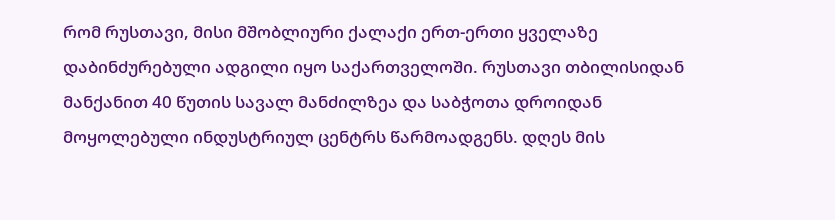რომ რუსთავი, მისი მშობლიური ქალაქი ერთ-ერთი ყველაზე დაბინძურებული ადგილი იყო საქართველოში. რუსთავი თბილისიდან მანქანით 40 წუთის სავალ მანძილზეა და საბჭოთა დროიდან მოყოლებული ინდუსტრიულ ცენტრს წარმოადგენს. დღეს მის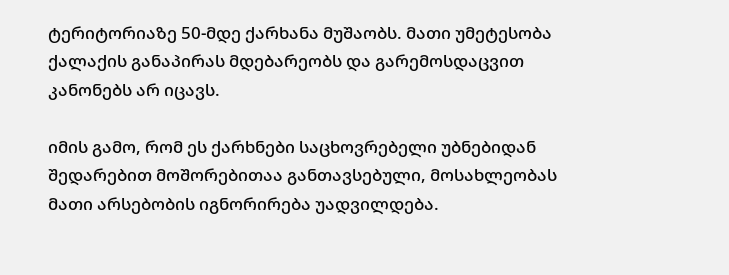ტერიტორიაზე 50-მდე ქარხანა მუშაობს. მათი უმეტესობა ქალაქის განაპირას მდებარეობს და გარემოსდაცვით კანონებს არ იცავს.

იმის გამო, რომ ეს ქარხნები საცხოვრებელი უბნებიდან შედარებით მოშორებითაა განთავსებული, მოსახლეობას მათი არსებობის იგნორირება უადვილდება.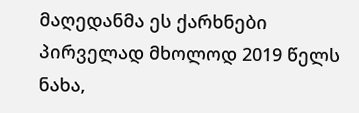მაღედანმა ეს ქარხნები პირველად მხოლოდ 2019 წელს ნახა,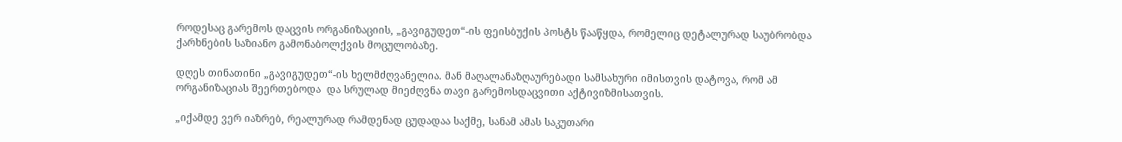როდესაც გარემოს დაცვის ორგანიზაციის, „გავიგუდეთ“-ის ფეისბუქის პოსტს წააწყდა, რომელიც დეტალურად საუბრობდა ქარხნების საზიანო გამონაბოლქვის მოცულობაზე.

დღეს თინათინი „გავიგუდეთ“-ის ხელმძღვანელია. მან მაღალანაზღაურებადი სამსახური იმისთვის დატოვა, რომ ამ ორგანიზაციას შეერთებოდა  და სრულად მიეძღვნა თავი გარემოსდაცვითი აქტივიზმისათვის.

„იქამდე ვერ იაზრებ, რეალურად რამდენად ცუდადაა საქმე, სანამ ამას საკუთარი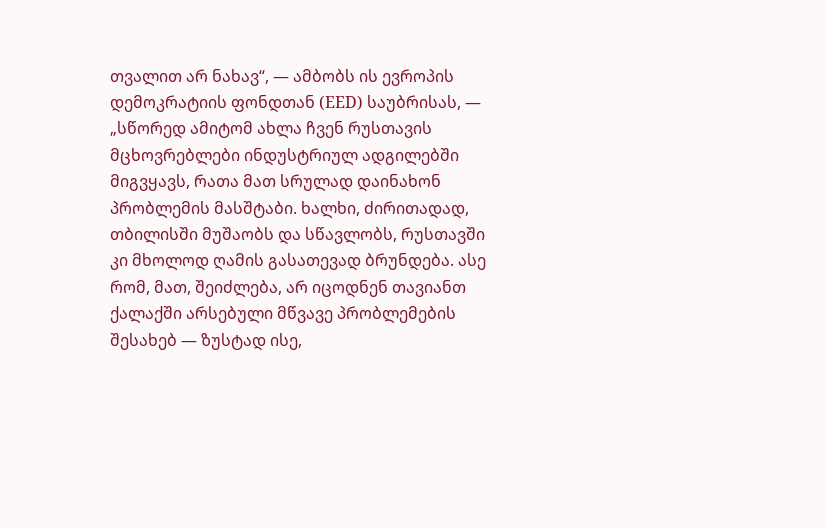თვალით არ ნახავ“, — ამბობს ის ევროპის დემოკრატიის ფონდთან (EED) საუბრისას, — „სწორედ ამიტომ ახლა ჩვენ რუსთავის მცხოვრებლები ინდუსტრიულ ადგილებში მიგვყავს, რათა მათ სრულად დაინახონ პრობლემის მასშტაბი. ხალხი, ძირითადად, თბილისში მუშაობს და სწავლობს, რუსთავში კი მხოლოდ ღამის გასათევად ბრუნდება. ასე რომ, მათ, შეიძლება, არ იცოდნენ თავიანთ ქალაქში არსებული მწვავე პრობლემების შესახებ — ზუსტად ისე,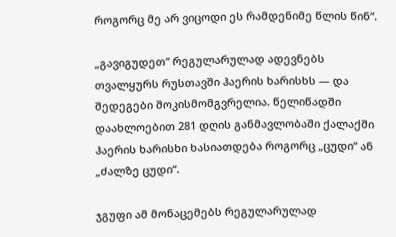როგორც მე არ ვიცოდი ეს რამდენიმე წლის წინ“.

„გავიგუდეთ“ რეგულარულად ადევნებს თვალყურს რუსთავში ჰაერის ხარისხს — და შედეგები შოკისმომგვრელია. წელიწადში დაახლოებით 281 დღის განმავლობაში ქალაქში ჰაერის ხარისხი ხასიათდება როგორც „ცუდი“ ან „ძალზე ცუდი“.

ჯგუფი ამ მონაცემებს რეგულარულად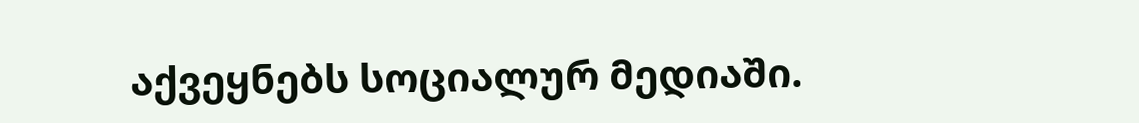აქვეყნებს სოციალურ მედიაში.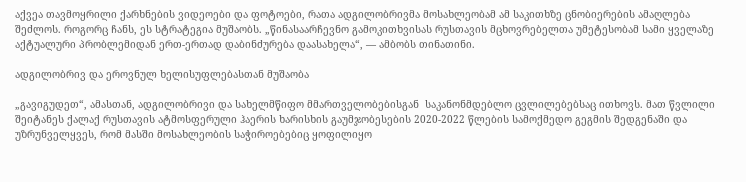აქვეა თავმოყრილი ქარხნების ვიდეოები და ფოტოები, რათა ადგილობრივმა მოსახლეობამ ამ საკითხზე ცნობიერების ამაღლება შეძლოს. როგორც ჩანს, ეს სტრატეგია მუშაობს. „წინასაარჩევნო გამოკითხვისას რუსთავის მცხოვრებელთა უმეტესობამ სამი ყველაზე აქტუალური პრობლემიდან ერთ-ერთად დაბინძურება დაასახელა“, — ამბობს თინათინი.

ადგილობრივ და ეროვნულ ხელისუფლებასთან მუშაობა

„გავიგუდეთ“, ამასთან, ადგილობრივი და სახელმწიფო მმართველობებისგან  საკანონმდებლო ცვლილებებსაც ითხოვს. მათ წვლილი შეიტანეს ქალაქ რუსთავის ატმოსფერული ჰაერის ხარისხის გაუმჯობესების 2020-2022 წლების სამოქმედო გეგმის შედგენაში და უზრუნველყვეს, რომ მასში მოსახლეობის საჭიროებებიც ყოფილიყო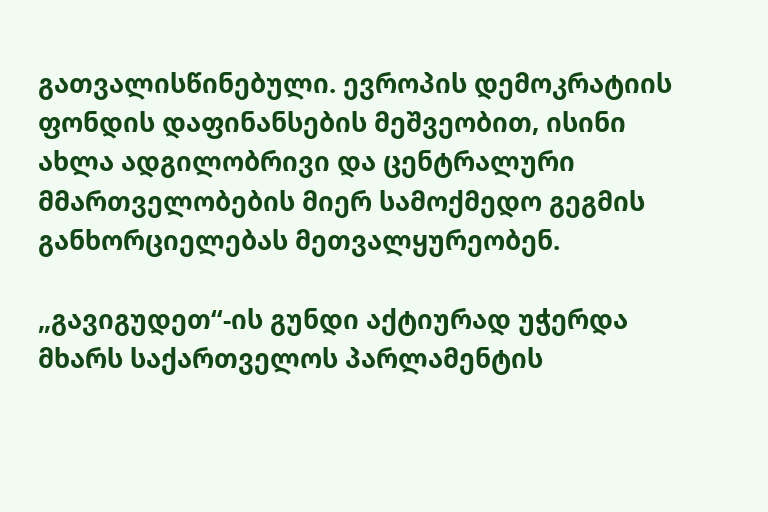გათვალისწინებული. ევროპის დემოკრატიის ფონდის დაფინანსების მეშვეობით, ისინი ახლა ადგილობრივი და ცენტრალური მმართველობების მიერ სამოქმედო გეგმის განხორციელებას მეთვალყურეობენ.

„გავიგუდეთ“-ის გუნდი აქტიურად უჭერდა მხარს საქართველოს პარლამენტის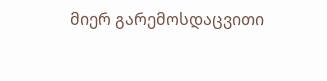მიერ გარემოსდაცვითი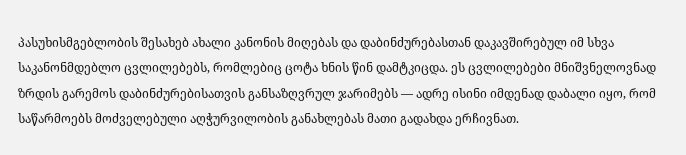პასუხისმგებლობის შესახებ ახალი კანონის მიღებას და დაბინძურებასთან დაკავშირებულ იმ სხვა  საკანონმდებლო ცვლილებებს, რომლებიც ცოტა ხნის წინ დამტკიცდა. ეს ცვლილებები მნიშვნელოვნად ზრდის გარემოს დაბინძურებისათვის განსაზღვრულ ჯარიმებს — ადრე ისინი იმდენად დაბალი იყო, რომ საწარმოებს მოძველებული აღჭურვილობის განახლებას მათი გადახდა ერჩივნათ.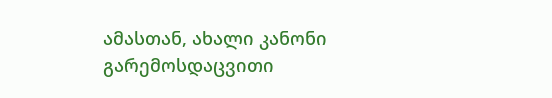ამასთან, ახალი კანონი გარემოსდაცვითი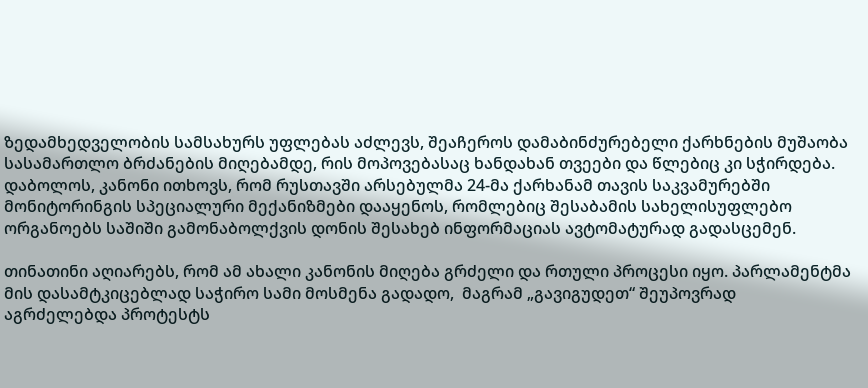ზედამხედველობის სამსახურს უფლებას აძლევს, შეაჩეროს დამაბინძურებელი ქარხნების მუშაობა სასამართლო ბრძანების მიღებამდე, რის მოპოვებასაც ხანდახან თვეები და წლებიც კი სჭირდება. დაბოლოს, კანონი ითხოვს, რომ რუსთავში არსებულმა 24-მა ქარხანამ თავის საკვამურებში მონიტორინგის სპეციალური მექანიზმები დააყენოს, რომლებიც შესაბამის სახელისუფლებო ორგანოებს საშიში გამონაბოლქვის დონის შესახებ ინფორმაციას ავტომატურად გადასცემენ.

თინათინი აღიარებს, რომ ამ ახალი კანონის მიღება გრძელი და რთული პროცესი იყო. პარლამენტმა მის დასამტკიცებლად საჭირო სამი მოსმენა გადადო,  მაგრამ „გავიგუდეთ“ შეუპოვრად აგრძელებდა პროტესტს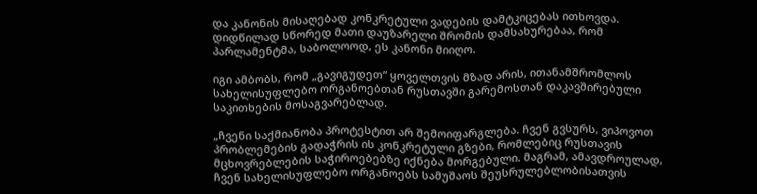და კანონის მისაღებად კონკრეტული ვადების დამტკიცებას ითხოვდა. დიდწილად სწორედ მათი დაუზარელი შრომის დამსახურებაა, რომ პარლამენტმა, საბოლოოდ, ეს კანონი მიიღო.

იგი ამბობს, რომ „გავიგუდეთ“ ყოველთვის მზად არის, ითანამშრომლოს სახელისუფლებო ორგანოებთან რუსთავში გარემოსთან დაკავშირებული საკითხების მოსაგვარებლად.

„ჩვენი საქმიანობა პროტესტით არ შემოიფარგლება. ჩვენ გვსურს, ვიპოვოთ პრობლემების გადაჭრის ის კონკრეტული გზები, რომლებიც რუსთავის მცხოვრებლების საჭიროებებზე იქნება მორგებული. მაგრამ, ამავდროულად, ჩვენ სახელისუფლებო ორგანოებს სამუშაოს შეუსრულებლობისათვის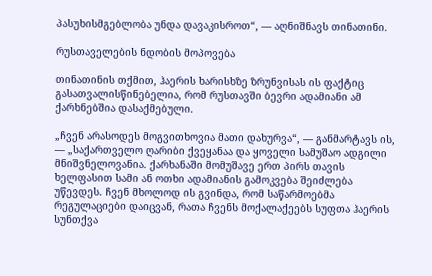პასუხისმგებლობა უნდა დავაკისროთ“, — აღნიშნავს თინათინი.

რუსთაველების ნდობის მოპოვება

თინათინის თქმით, ჰაერის ხარისხზე ზრუნვისას ის ფაქტიც გასათვალისწინებელია, რომ რუსთავში ბევრი ადამიანი ამ ქარხნებშია დასაქმებული.

„ჩვენ არასოდეს მოგვითხოვია მათი დახურვა“, — განმარტავს ის, — „საქართველო ღარიბი ქვეყანაა და ყოველი სამუშაო ადგილი მნიშვნელოვანია. ქარხანაში მომუშავე ერთ პირს თავის ხელფასით სამი ან ოთხი ადამიანის გამოკვება შეიძლება უწევდეს. ჩვენ მხოლოდ ის გვინდა, რომ საწარმოებმა რეგულაციები დაიცვან, რათა ჩვენს მოქალაქეებს სუფთა ჰაერის სუნთქვა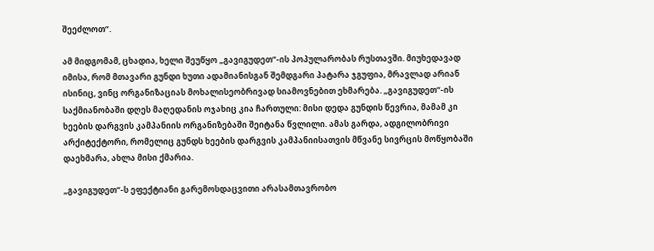შეეძლოთ“.

ამ მიდგომამ, ცხადია, ხელი შეუწყო „გავიგუდეთ“-ის პოპულარობას რუსთავში. მიუხედავად იმისა, რომ მთავარი გუნდი ხუთი ადამიანისგან შემდგარი პატარა ჯგუფია, მრავლად არიან ისინიც, ვინც ორგანიზაციას მოხალისეობრივად სიამოვნებით ეხმარება. „გავიგუდეთ“-ის საქმიანობაში დღეს მაღედანის ოჯახიც კია ჩართული: მისი დედა გუნდის წევრია, მამამ კი ხეების დარგვის კამპანიის ორგანიზებაში შეიტანა წვლილი. ამას გარდა, ადგილობრივი არქიტექტორი, რომელიც გუნდს ხეების დარგვის კამპანიისათვის მწვანე სივრცის მოწყობაში დაეხმარა, ახლა მისი ქმარია.

„გავიგუდეთ“-ს ეფექტიანი გარემოსდაცვითი არასამთავრობო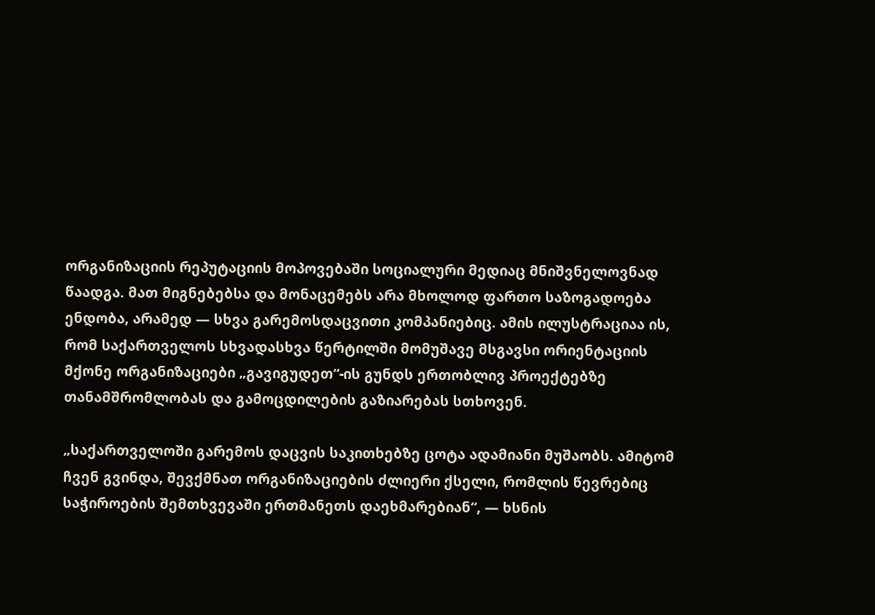ორგანიზაციის რეპუტაციის მოპოვებაში სოციალური მედიაც მნიშვნელოვნად წაადგა. მათ მიგნებებსა და მონაცემებს არა მხოლოდ ფართო საზოგადოება ენდობა, არამედ — სხვა გარემოსდაცვითი კომპანიებიც. ამის ილუსტრაციაა ის, რომ საქართველოს სხვადასხვა წერტილში მომუშავე მსგავსი ორიენტაციის მქონე ორგანიზაციები „გავიგუდეთ“-ის გუნდს ერთობლივ პროექტებზე თანამშრომლობას და გამოცდილების გაზიარებას სთხოვენ.

„საქართველოში გარემოს დაცვის საკითხებზე ცოტა ადამიანი მუშაობს. ამიტომ ჩვენ გვინდა, შევქმნათ ორგანიზაციების ძლიერი ქსელი, რომლის წევრებიც საჭიროების შემთხვევაში ერთმანეთს დაეხმარებიან“, — ხსნის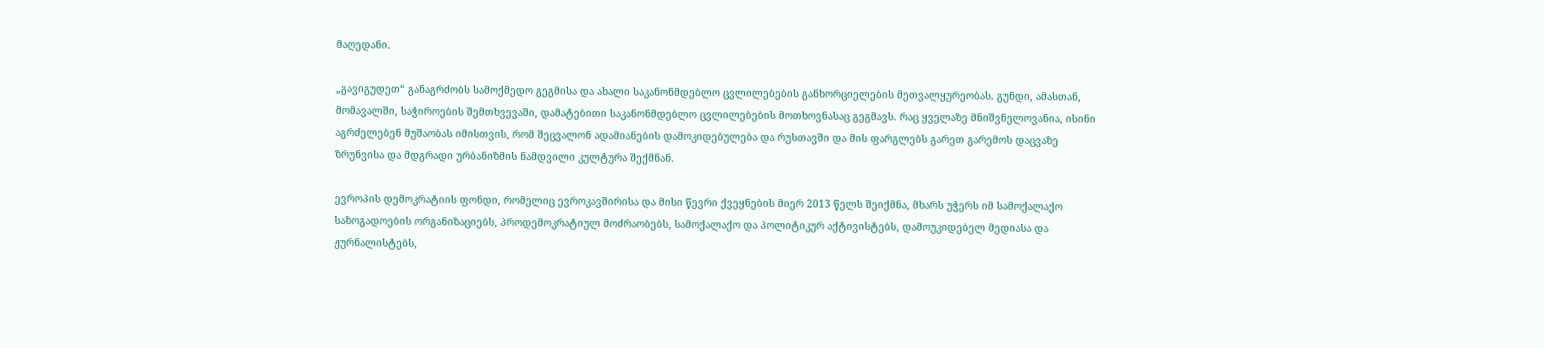მაღედანი.

„გავიგუდეთ“ განაგრძობს სამოქმედო გეგმისა და ახალი საკანონმდებლო ცვლილებების განხორციელების მეთვალყურეობას. გუნდი, ამასთან, მომავალში, საჭიროების შემთხვევაში, დამატებითი საკანონმდებლო ცვლილებების მოთხოვნასაც გეგმავს. რაც ყველაზე მნიშვნელოვანია, ისინი აგრძელებენ მუშაობას იმისთვის, რომ შეცვალონ ადამიანების დამოკიდებულება და რუსთავში და მის ფარგლებს გარეთ გარემოს დაცვაზე ზრუნვისა და მდგრადი ურბანიზმის ნამდვილი კულტურა შექმნან.

ევროპის დემოკრატიის ფონდი, რომელიც ევროკავშირისა და მისი წევრი ქვეყნების მიერ 2013 წელს შეიქმნა, მხარს უჭერს იმ სამოქალაქო საზოგადოების ორგანიზაციებს, პროდემოკრატიულ მოძრაობებს, სამოქალაქო და პოლიტიკურ აქტივისტებს, დამოუკიდებელ მედიასა და ჟურნალისტებს,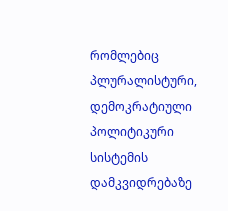რომლებიც პლურალისტური, დემოკრატიული პოლიტიკური სისტემის დამკვიდრებაზე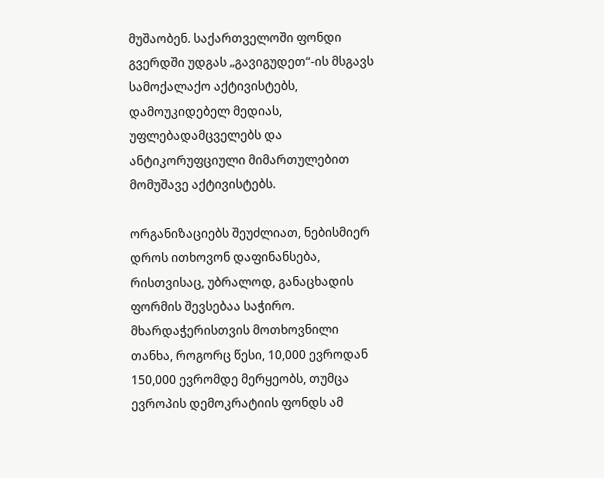მუშაობენ. საქართველოში ფონდი გვერდში უდგას „გავიგუდეთ“-ის მსგავს სამოქალაქო აქტივისტებს, დამოუკიდებელ მედიას, უფლებადამცველებს და ანტიკორუფციული მიმართულებით მომუშავე აქტივისტებს.

ორგანიზაციებს შეუძლიათ, ნებისმიერ დროს ითხოვონ დაფინანსება, რისთვისაც, უბრალოდ, განაცხადის ფორმის შევსებაა საჭირო. მხარდაჭერისთვის მოთხოვნილი თანხა, როგორც წესი, 10,000 ევროდან 150,000 ევრომდე მერყეობს, თუმცა ევროპის დემოკრატიის ფონდს ამ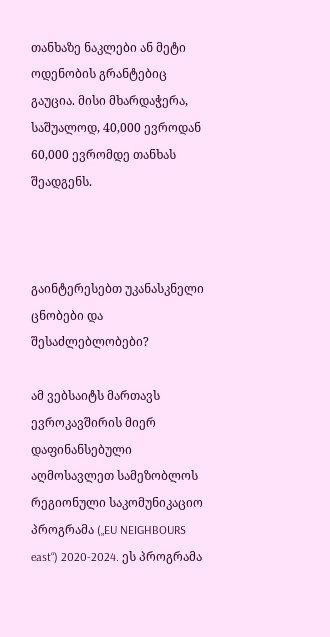თანხაზე ნაკლები ან მეტი ოდენობის გრანტებიც გაუცია. მისი მხარდაჭერა, საშუალოდ, 40,000 ევროდან 60,000 ევრომდე თანხას შეადგენს.



გაინტერესებთ უკანასკნელი ცნობები და შესაძლებლობები?

ამ ვებსაიტს მართავს ევროკავშირის მიერ დაფინანსებული აღმოსავლეთ სამეზობლოს რეგიონული საკომუნიკაციო პროგრამა („EU NEIGHBOURS east“) 2020-2024. ეს პროგრამა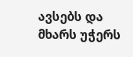ავსებს და მხარს უჭერს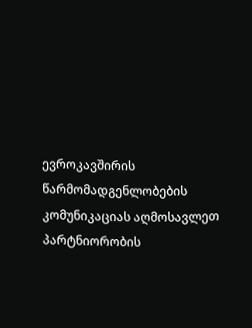ევროკავშირის წარმომადგენლობების კომუნიკაციას აღმოსავლეთ პარტნიორობის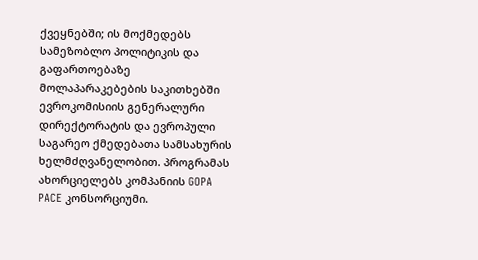ქვეყნებში; ის მოქმედებს სამეზობლო პოლიტიკის და გაფართოებაზე მოლაპარაკებების საკითხებში ევროკომისიის გენერალური დირექტორატის და ევროპული საგარეო ქმედებათა სამსახურის ხელმძღვანელობით. პროგრამას ახორციელებს კომპანიის GOPA PACE კონსორციუმი.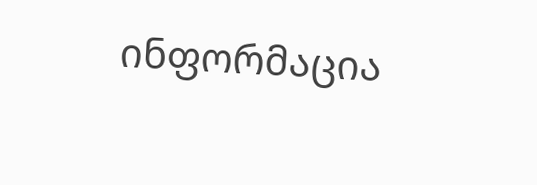ინფორმაცია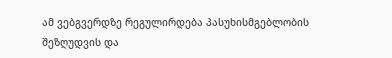ამ ვებგვერდზე რეგულირდება პასუხისმგებლობის შეზღუდვის და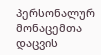პერსონალურ მონაცემთა დაცვის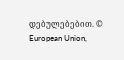დებულებებით. © European Union,